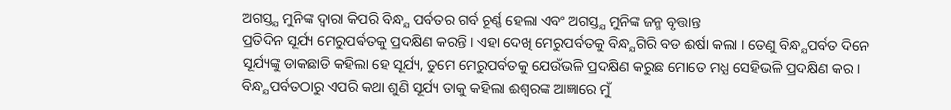ଅଗସ୍ତ୍ଯ ମୁନିଙ୍କ ଦ୍ବାରା କିପରି ବିନ୍ଧ୍ଯ ପର୍ବତର ଗର୍ବ ଚୂର୍ଣ୍ଣ ହେଲା ଏବଂ ଅଗସ୍ତ୍ଯ ମୁନିଙ୍କ ଜନ୍ମ ବୃତ୍ତାନ୍ତ
ପ୍ରତିଦିନ ସୂର୍ଯ୍ୟ ମେରୁପର୍ଵତକୁ ପ୍ରଦକ୍ଷିଣ କରନ୍ତି । ଏହା ଦେଖି ମେରୁପର୍ବତକୁ ବିନ୍ଧ୍ଯଗିରି ବଡ ଈର୍ଷା କଲା । ତେଣୁ ବିନ୍ଧ୍ଯପର୍ବତ ଦିନେ ସୂର୍ଯ୍ୟଙ୍କୁ ଡାକଛାଡି କହିଲା ହେ ସୂର୍ଯ୍ୟ, ତୁମେ ମେରୁପର୍ବତକୁ ଯେଉଁଭଳି ପ୍ରଦକ୍ଷିଣ କରୁଛ ମୋତେ ମଧ୍ଯ ସେହିଭଳି ପ୍ରଦକ୍ଷିଣ କର । ବିନ୍ଧ୍ଯପର୍ବତଠାରୁ ଏପରି କଥା ଶୁଣି ସୂର୍ଯ୍ୟ ତାକୁ କହିଲା ଈଶ୍ବରଙ୍କ ଆଜ୍ଞାରେ ମୁଁ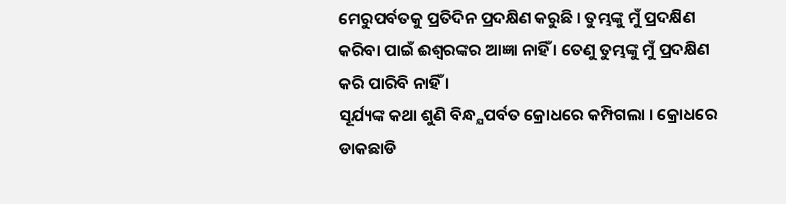ମେରୁପର୍ବତକୁ ପ୍ରତିଦିନ ପ୍ରଦକ୍ଷିଣ କରୁଛି । ତୁମ୍ଭଙ୍କୁ ମୁଁ ପ୍ରଦକ୍ଷିଣ କରିବା ପାଇଁ ଈଶ୍ବରଙ୍କର ଆଜ୍ଞା ନାହିଁ । ତେଣୁ ତୁମ୍ଭଙ୍କୁ ମୁଁ ପ୍ରଦକ୍ଷିଣ କରି ପାରିବି ନାହିଁ ।
ସୂର୍ଯ୍ୟଙ୍କ କଥା ଶୁଣି ବିନ୍ଧ୍ଯପର୍ବତ କ୍ରୋଧରେ କମ୍ପିଗଲା । କ୍ରୋଧରେ ଡାକଛାଡି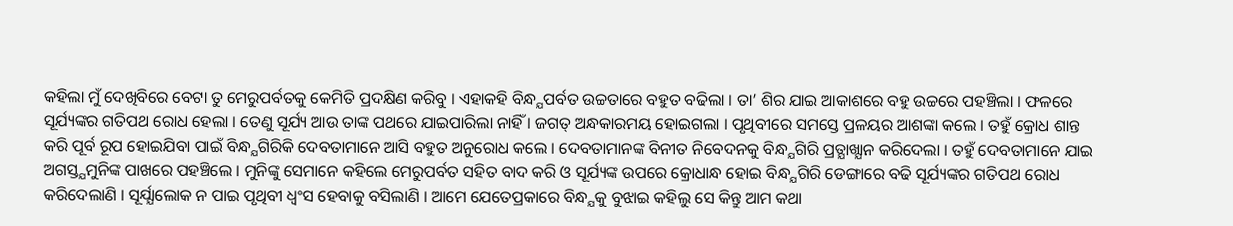କହିଲା ମୁଁ ଦେଖିବିରେ ବେଟା ତୁ ମେରୁପର୍ବତକୁ କେମିତି ପ୍ରଦକ୍ଷିଣ କରିବୁ । ଏହାକହି ବିନ୍ଧ୍ଯପର୍ବତ ଉଚ୍ଚତାରେ ବହୁତ ବଢିଲା । ତା’ ଶିର ଯାଇ ଆକାଶରେ ବହୁ ଉଚ୍ଚରେ ପହଞ୍ଚିଲା । ଫଳରେ ସୂର୍ଯ୍ୟଙ୍କର ଗତିପଥ ରୋଧ ହେଲା । ତେଣୁ ସୂର୍ଯ୍ୟ ଆଉ ତାଙ୍କ ପଥରେ ଯାଇପାରିଲା ନାହିଁ । ଜଗତ୍ ଅନ୍ଧକାରମୟ ହୋଇଗଲା । ପୃଥିବୀରେ ସମସ୍ତେ ପ୍ରଳୟର ଆଶଙ୍କା କଲେ । ତହୁଁ କ୍ରୋଧ ଶାନ୍ତ କରି ପୂର୍ବ ରୂପ ହୋଇଯିବା ପାଇଁ ବିନ୍ଧ୍ଯଗିରିକି ଦେବତାମାନେ ଆସି ବହୁତ ଅନୁରୋଧ କଲେ । ଦେବତାମାନଙ୍କ ବିନୀତ ନିବେଦନକୁ ବିନ୍ଧ୍ଯଗିରି ପ୍ରତ୍ଯାଖ୍ଯାନ କରିଦେଲା । ତହୁଁ ଦେବତାମାନେ ଯାଇ ଅଗସ୍ତ୍ଯମୁନିଙ୍କ ପାଖରେ ପହଞ୍ଚିଲେ । ମୁନିଙ୍କୁ ସେମାନେ କହିଲେ ମେରୁପର୍ବତ ସହିତ ବାଦ କରି ଓ ସୂର୍ଯ୍ୟଙ୍କ ଉପରେ କ୍ରୋଧାନ୍ଧ ହୋଇ ବିନ୍ଧ୍ଯଗିରି ଡେଙ୍ଗାରେ ବଢି ସୂର୍ଯ୍ୟଙ୍କର ଗତିପଥ ରୋଧ କରିଦେଲାଣି । ସୂର୍ଯ୍ଯାଲୋକ ନ ପାଇ ପୃଥିବୀ ଧ୍ବଂସ ହେବାକୁ ବସିଲାଣି । ଆମେ ଯେତେପ୍ରକାରେ ବିନ୍ଧ୍ଯକୁ ବୁଝାଇ କହିଲୁ ସେ କିନ୍ତୁ ଆମ କଥା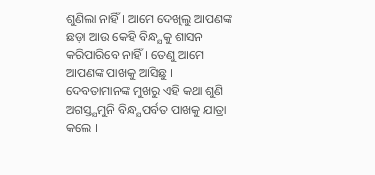ଶୁଣିଲା ନାହିଁ । ଆମେ ଦେଖିଲୁ ଆପଣଙ୍କ ଛଡ଼ା ଆଉ କେହି ବିନ୍ଧ୍ଯକୁ ଶାସନ କରିପାରିବେ ନାହିଁ । ତେଣୁ ଆମେ ଆପଣଙ୍କ ପାଖକୁ ଆସିଛୁ ।
ଦେବତାମାନଙ୍କ ମୁଖରୁ ଏହି କଥା ଶୁଣି ଅଗସ୍ତ୍ଯମୁନି ବିନ୍ଧ୍ଯପର୍ବତ ପାଖକୁ ଯାତ୍ରା କଲେ ।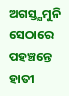ଅଗସ୍ତ୍ଯମୁନି ସେଠାରେ ପହଞ୍ଚନ୍ତେ ହାତୀ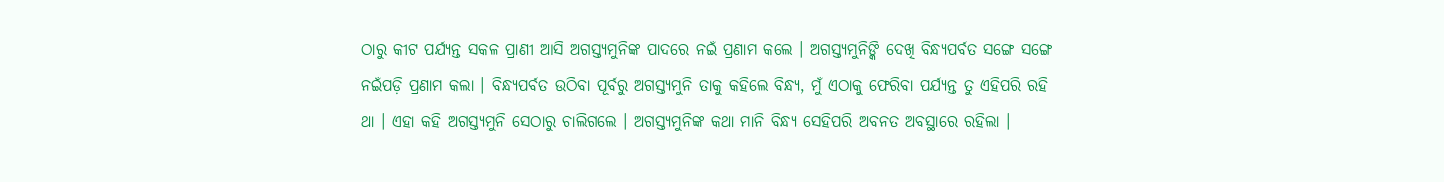ଠାରୁ କୀଟ ପର୍ଯ୍ଯନ୍ତ ସକଳ ପ୍ରାଣୀ ଆସି ଅଗସ୍ତ୍ଯମୁନିଙ୍କ ପାଦରେ ନଇଁ ପ୍ରଣାମ କଲେ । ଅଗସ୍ତ୍ଯମୁନିଙ୍କି ଦେଖି ବିନ୍ଧ୍ଯପର୍ବତ ସଙ୍ଗେ ସଙ୍ଗେ ନଇଁପଡ଼ି ପ୍ରଣାମ କଲା । ବିନ୍ଧ୍ଯପର୍ବତ ଉଠିବା ପୂର୍ବରୁ ଅଗସ୍ତ୍ଯମୁନି ତାକୁ କହିଲେ ବିନ୍ଧ୍ଯ, ମୁଁ ଏଠାକୁ ଫେରିବା ପର୍ଯ୍ୟନ୍ତ ତୁ ଏହିପରି ରହି ଥା । ଏହା କହି ଅଗସ୍ତ୍ଯମୁନି ସେଠାରୁ ଚାଲିଗଲେ । ଅଗସ୍ତ୍ଯମୁନିଙ୍କ କଥା ମାନି ବିନ୍ଧ୍ଯ ସେହିପରି ଅବନତ ଅବସ୍ଥାରେ ରହିଲା ।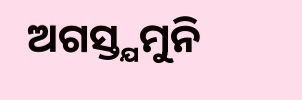ଅଗସ୍ତ୍ଯମୁନି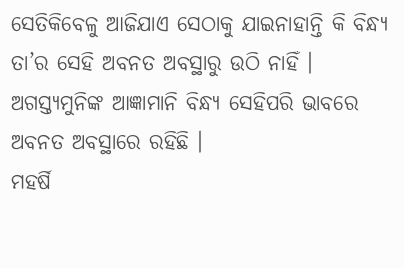ସେତିକିବେଳୁ ଆଜିଯାଏ ସେଠାକୁ ଯାଇନାହାନ୍ତି କି ବିନ୍ଧ୍ଯ ତା’ର ସେହି ଅବନତ ଅବସ୍ଥାରୁ ଉଠି ନାହିଁ । ଅଗସ୍ତ୍ଯମୁନିଙ୍କ ଆଜ୍ଞାମାନି ବିନ୍ଧ୍ଯ ସେହିପରି ଭାବରେ ଅବନତ ଅବସ୍ଥାରେ ରହିଛି ।
ମହର୍ଷି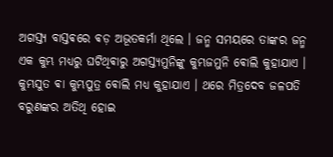ଅଗସ୍ତ୍ଯ ବାସ୍ତଵରେ ଵଡ଼ ଅଭୂତକର୍ମା ଥିଲେ । ଜନ୍ମ ସମୟରେ ତାଙ୍କର ଜନ୍ମ ଏକ କୁମ୍ଭ ମଧ୍ଯରୁ ଘଟିଥିଵାରୁ ଅଗସ୍ତ୍ଯମୁନିଙ୍କୁ କୁମ୍ଭଜମୁନି ଵୋଲି କୁହାଯାଏ । କୁମ୍ଭସୁତ ଵା କୁମ୍ଭପୁତ୍ର ଵୋଲି ମଧ୍ଯ କୁହାଯାଏ । ଥରେ ମିତ୍ରଦେବ ଜଳପତି ବରୁଣଙ୍କର ଅତିଥି ହୋଇ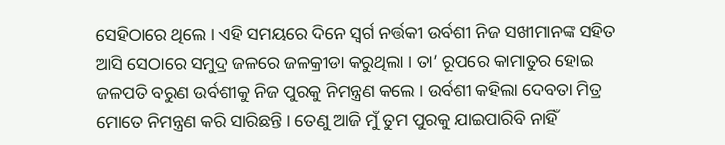ସେହିଠାରେ ଥିଲେ । ଏହି ସମୟରେ ଦିନେ ସ୍ବର୍ଗ ନର୍ତ୍ତକୀ ଉର୍ବଶୀ ନିଜ ସଖୀମାନଙ୍କ ସହିତ ଆସି ସେଠାରେ ସମୁଦ୍ର ଜଳରେ ଜଳକ୍ରୀଡା କରୁଥିଲା । ତା’ ରୂପରେ କାମାତୁର ହୋଇ ଜଳପତି ବରୁଣ ଉର୍ବଶୀକୁ ନିଜ ପୁରକୁ ନିମନ୍ତ୍ରଣ କଲେ । ଉର୍ବଶୀ କହିଲା ଦେବତା ମିତ୍ର ମୋତେ ନିମନ୍ତ୍ରଣ କରି ସାରିଛନ୍ତି । ତେଣୁ ଆଜି ମୁଁ ତୁମ ପୁରକୁ ଯାଇପାରିବି ନାହିଁ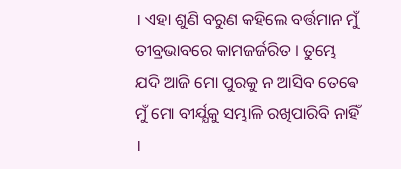। ଏହା ଶୁଣି ବରୁଣ କହିଲେ ବର୍ତ୍ତମାନ ମୁଁ ତୀବ୍ରଭାବରେ କାମଜର୍ଜରିତ । ତୁମ୍ଭେ ଯଦି ଆଜି ମୋ ପୁରକୁ ନ ଆସିବ ତେଵେ ମୁଁ ମୋ ବୀର୍ଯ୍ଯକୁ ସମ୍ଭାଳି ରଖିପାରିବି ନାହିଁ ।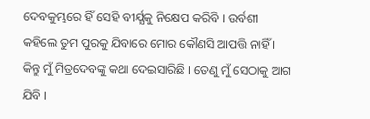ଦେବକୁମ୍ଭରେ ହିଁ ସେହି ବୀର୍ଯ୍ଯକୁ ନିକ୍ଷେପ କରିବି । ଉର୍ବଶୀ କହିଲେ ତୁମ ପୁରକୁ ଯିବାରେ ମୋର କୌଣସି ଆପତ୍ତି ନାହିଁ । କିନ୍ତୁ ମୁଁ ମିତ୍ରଦେବଙ୍କୁ କଥା ଦେଇସାରିଛି । ତେଣୁ ମୁଁ ସେଠାକୁ ଆଗ ଯିବି ।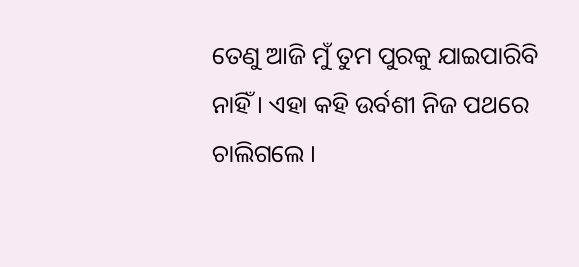ତେଣୁ ଆଜି ମୁଁ ତୁମ ପୁରକୁ ଯାଇପାରିବି ନାହିଁ । ଏହା କହି ଉର୍ବଶୀ ନିଜ ପଥରେ ଚାଲିଗଲେ ।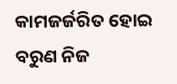କାମଜର୍ଜରିତ ହୋଇ ବରୁଣ ନିଜ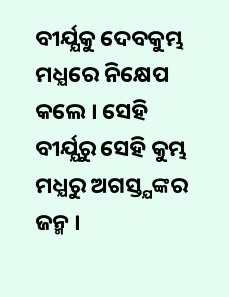ବୀର୍ଯ୍ଯକୁ ଦେବକୁମ୍ଭ ମଧ୍ଯରେ ନିକ୍ଷେପ କଲେ । ସେହି ବୀର୍ଯ୍ଯରୁ ସେହି କୁମ୍ଭ ମଧ୍ଯରୁ ଅଗସ୍ତ୍ଯଙ୍କର ଜନ୍ମ ।